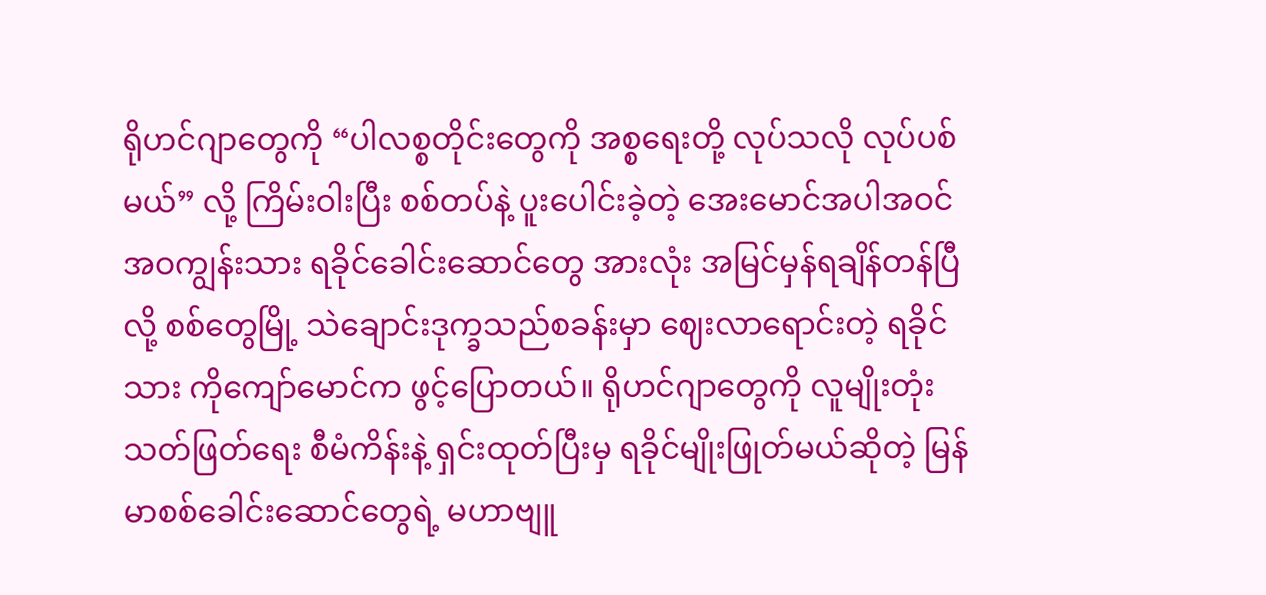ရိုဟင်ဂျာတွေကို “ပါလစ္စတိုင်းတွေကို အစ္စရေးတို့ လုပ်သလို လုပ်ပစ်မယ်” လို့ ကြိမ်းဝါးပြီး စစ်တပ်နဲ့ ပူးပေါင်းခဲ့တဲ့ အေးမောင်အပါအဝင် အဝကျွန်းသား ရခိုင်ခေါင်းဆောင်တွေ အားလုံး အမြင်မှန်ရချိန်တန်ပြီလို့ စစ်တွေမြို့ သဲချောင်းဒုက္ခသည်စခန်းမှာ ဈေးလာရောင်းတဲ့ ရခိုင်သား ကိုကျော်မောင်က ဖွင့်ပြောတယ်။ ရိုဟင်ဂျာတွေကို လူမျိုးတုံးသတ်ဖြတ်ရေး စီမံကိန်းနဲ့ ရှင်းထုတ်ပြီးမှ ရခိုင်မျိုးဖြုတ်မယ်ဆိုတဲ့ မြန်မာစစ်ခေါင်းဆောင်တွေရဲ့ မဟာဗျူ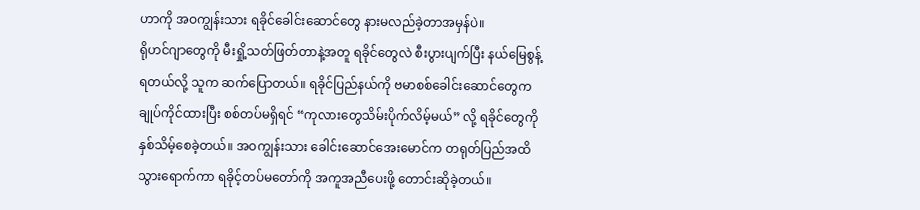ဟာကို အဝကျွန်းသား ရခိုင်ခေါင်းဆောင်တွေ နားမလည်ခဲ့တာအမှန်ပဲ။
ရိုဟင်ဂျာတွေကို မီးရှို့သတ်ဖြတ်တာနဲ့အတူ ရခိုင်တွေလဲ စီးပွားပျက်ပြီး နယ်မြေစွန့်ရတယ်လို့ သူက ဆက်ပြောတယ်။ ရခိုင်ပြည်နယ်ကို ဗမာစစ်ခေါင်းဆောင်တွေက ချုပ်ကိုင်ထားပြီး စစ်တပ်မရှိရင် “ကုလားတွေသိမ်းပိုက်လိမ့်မယ်” လို့ ရခိုင်တွေကို နှစ်သိမ့်စေခဲ့တယ်။ အဝကျွန်းသား ခေါင်းဆောင်အေးမောင်က တရုတ်ပြည်အထိ သွားရောက်ကာ ရခိုင့်တပ်မတော်ကို အကူအညီပေးဖို့ တောင်းဆိုခဲ့တယ်။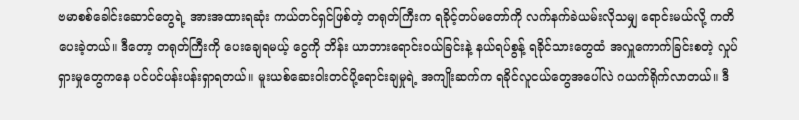ဗမာစစ်ခေါင်းဆောင်တွေရဲ့ အားအထားရဆုံး ကယ်တင်ရှင်ဖြစ်တဲ့ တရုတ်ကြီးက ရခိုင့်တပ်မတော်ကို လက်နက်ခဲယမ်းလိုသမျှ ရောင်းမယ်လို့ ကတိပေးခဲ့တယ်။ ဒီတော့ တရုတ်ကြီးကို ပေးချေရမယ့် ငွေကို ဘိန်း ယာဘားရောင်းဝယ်ခြင်းနဲ့ နယ်ရပ်စွန့် ရခိုင်သားတွေထံ အလှူကောက်ခြင်းစတဲ့ လှုပ်ရှားမှုတွေကနေ ပင်ပင်ပန်းပန်းရှာရတယ်။ မူးယစ်ဆေးဝါးတင်ပို့ရောင်းချမှုရဲ့ အကျိုးဆက်က ရခိုင်လူငယ်တွေအပေါ်လဲ ဂယက်ရိုက်လာတယ်။ ဒီ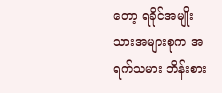တော့ ရခိုင်အမျိုးသားအများစုက အရက်သမား ဘိန်းစား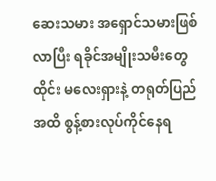ဆေးသမား အရှောင်သမားဖြစ်လာပြီး ရခိုင်အမျိုးသမီးတွေ ထိုင်း မလေးရှားနဲ့ တရုတ်ပြည်အထိ စွန့်စားလုပ်ကိုင်နေရ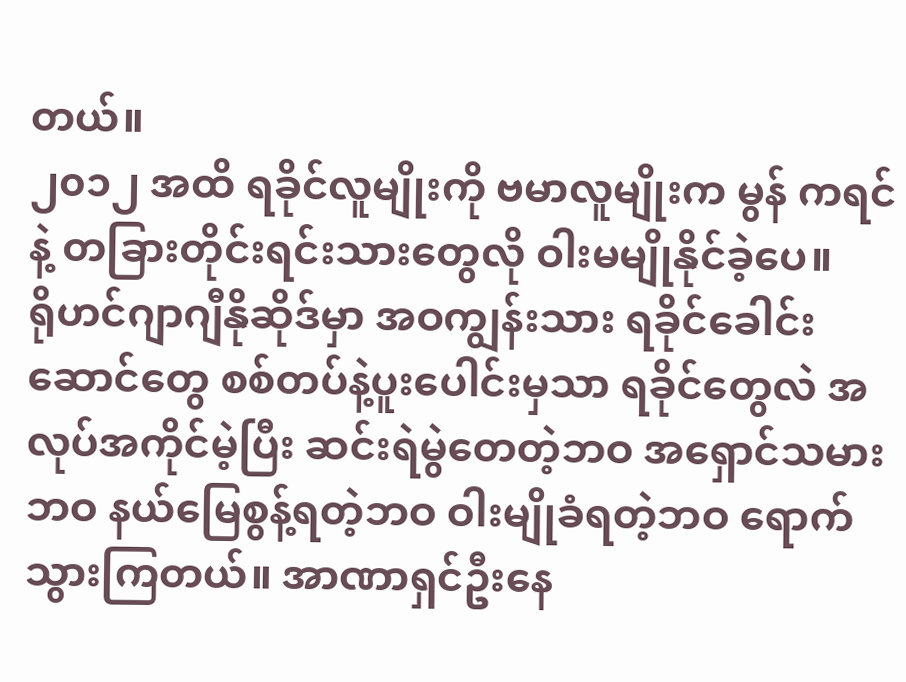တယ်။
၂၀၁၂ အထိ ရခိုင်လူမျိုးကို ဗမာလူမျိုးက မွန် ကရင်နဲ့ တခြားတိုင်းရင်းသားတွေလို ဝါးမမျိုနိုင်ခဲ့ပေ။
ရိုဟင်ဂျာဂျီနိုဆိုဒ်မှာ အဝကျွန်းသား ရခိုင်ခေါင်းဆောင်တွေ စစ်တပ်နဲ့ပူးပေါင်းမှသာ ရခိုင်တွေလဲ အလုပ်အကိုင်မဲ့ပြီး ဆင်းရဲမွဲတေတဲ့ဘဝ အရှောင်သမားဘဝ နယ်မြေစွန့်ရတဲ့ဘဝ ဝါးမျိုခံရတဲ့ဘဝ ရောက်သွားကြတယ်။ အာဏာရှင်ဦးနေ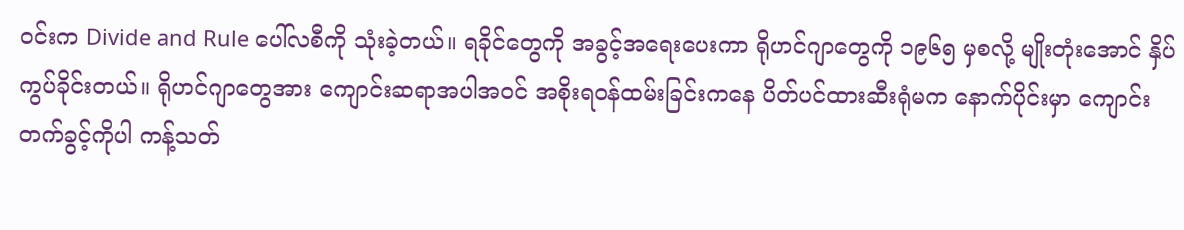ဝင်းက Divide and Rule ပေါ်လစီကို သုံးခဲ့တယ်။ ရခိုင်တွေကို အခွင့်အရေးပေးကာ ရိုဟင်ဂျာတွေကို ၁၉၆၅ မှစလို့ မျိုးတုံးအောင် နှိပ်ကွပ်ခိုင်းတယ်။ ရိုဟင်ဂျာတွေအား ကျောင်းဆရာအပါအဝင် အစိုးရဝန်ထမ်းခြင်းကနေ ပိတ်ပင်ထားဆီးရုံမက နောက်ပိုင်းမှာ ကျောင်းတက်ခွင့်ကိုပါ ကန့်သတ်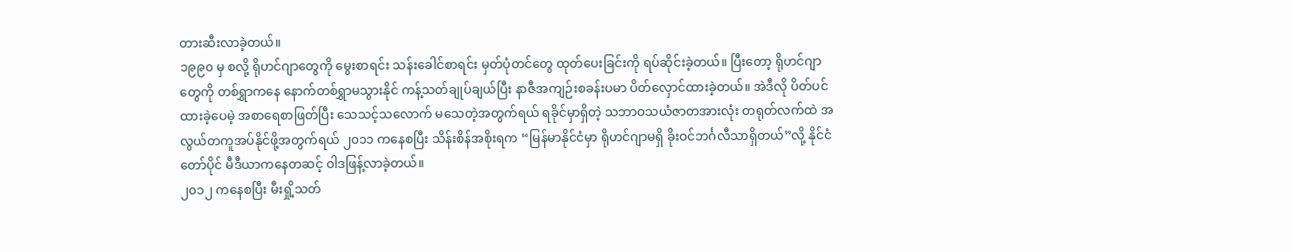တားဆီးလာခဲ့တယ်။
၁၉၉၀ မှ စလို့ ရိုဟင်ဂျာတွေကို မွေးစာရင်း သန်းခေါင်စာရင်း မှတ်ပုံတင်တွေ ထုတ်ပေးခြင်းကို ရပ်ဆိုင်းခဲ့တယ်။ ပြီးတော့ ရိုဟင်ဂျာတွေကို တစ်ရွှာကနေ နောက်တစ်ရွှာမသွားနိုင် ကန့်သတ်ချုပ်ချယ်ပြီး နာဇီအကျဉ်းစခန်းပမာ ပိတ်လှောင်ထားခဲ့တယ်။ အဲဒီလို ပိတ်ပင်ထားခဲ့ပေမဲ့ အစာရေစာဖြတ်ပြီး သေသင့်သလောက် မသေတဲ့အတွက်ရယ် ရခိုင်မှာရှိတဲ့ သဘာဝသယံဇာတအားလုံး တရုတ်လက်ထဲ အလွယ်တကူအပ်နိုင်ဖို့အတွက်ရယ် ၂၀၁၁ ကနေစပြီး သိန်းစိန်အစိုးရက “မြန်မာနိုင်ငံမှာ ရိုဟင်ဂျာမရှိ ခိုးဝင်ဘင်္ဂလီသာရှိတယ်”လို့ နိုင်ငံတော်ပိုင် မီဒီယာကနေတဆင့် ဝါဒဖြန့်လာခဲ့တယ်။
၂၀၁၂ ကနေစပြီး မီးရှို့သတ်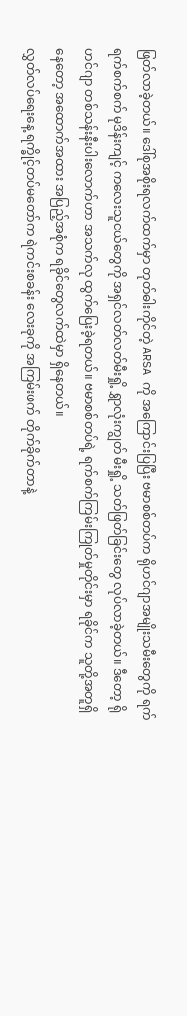ဖြတ်လာခဲ့တယ်။ ဒေါ်စုအစိုးရလက်ထက်မှာ တုတ်ဓါးကိုင်တဲ့ ARSA ကို အကြောင်းပြပြီး ဗမာစစ်တပ်က ရိုဟင်ဂျာအမျိုးသမီးတွေကို ရက်ရက်စက်စက် မုဒိန်းကျင့် ကလေးသူငယ်တွေကို အရှင်လတ်လတ်မီးရှို့ ရွှာလုံးကျွတ် မီးရှို့ သတ်ဖြတ်ခြင်းတွေ လုပ်လာခဲ့တယ်။ ဒီတော့ ရိုဟင်ဂျာ တစ်သန်းနီးပါးလောက်ဟာ အသက်လု ထွက်ပြေးခဲ့ရတယ်။ ဗမာစစ်တပ်ရဲ့ ရက်စက်ကြမ်းကြုတ်မှုတိုင်းမှာ ရခိုင်က သူတို့အတူရှိနေတော့ အထောက်အထား အပြည့်အစုံက ရခိုင်တွေလက်ထဲမှာ ရှိနေတယ်။
လွှတ်လပ်ရေးနေ့ ရက္ခိုင့်တပ်မတော်က ရဲကင်းစခန်း လေးခုကို အကြမ်းဖက် တိုက်ခိုက်တာနဲ့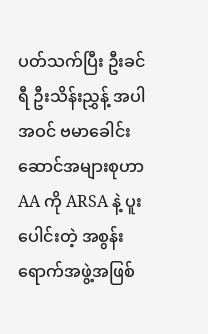ပတ်သက်ပြီး ဦးခင်ရီ ဦးသိန်းညွှန့် အပါအဝင် ဗမာခေါင်းဆောင်အများစုဟာ AA ကို ARSA နဲ့ ပူးပေါင်းတဲ့ အစွန်းရောက်အဖွဲ့အဖြစ်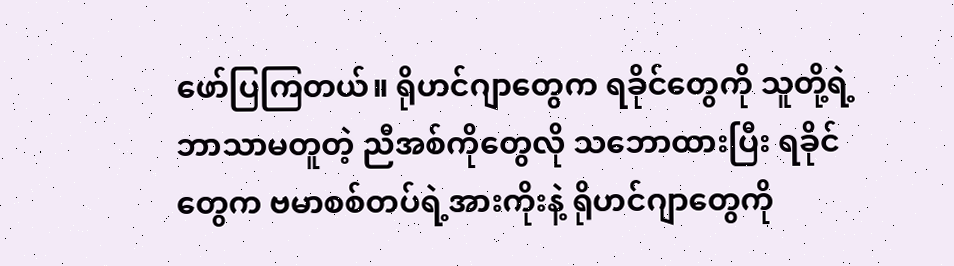ဖော်ပြကြတယ်။ ရိုဟင်ဂျာတွေက ရခိုင်တွေကို သူတို့ရဲ့ ဘာသာမတူတဲ့ ညီအစ်ကိုတွေလို သဘောထားပြီး ရခိုင်တွေက ဗမာစစ်တပ်ရဲ့အားကိုးနဲ့ ရိုဟင်ဂျာတွေကို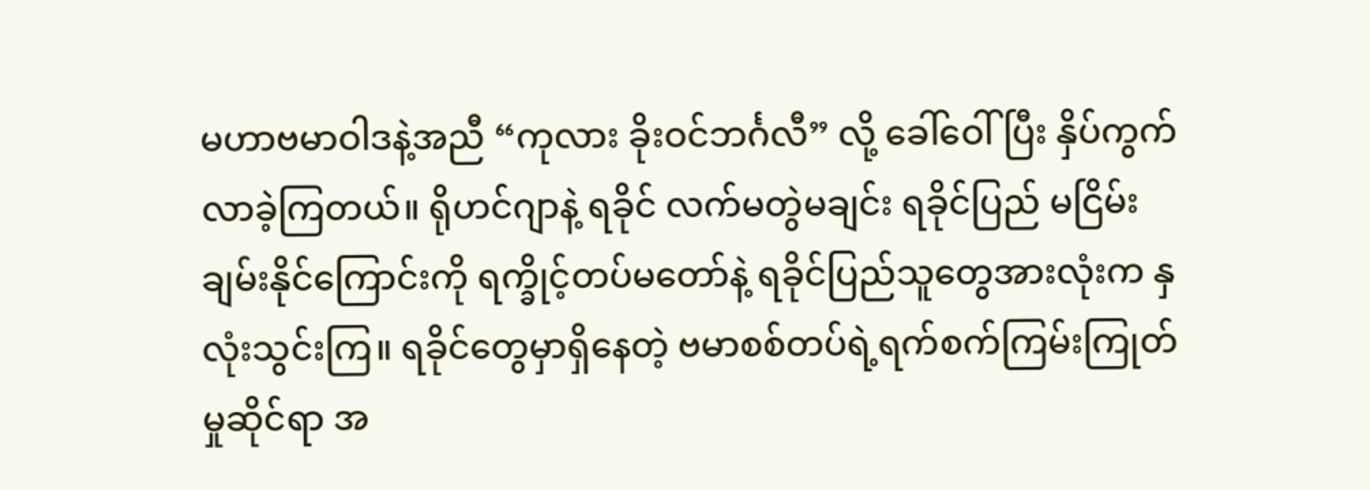မဟာဗမာဝါဒနဲ့အညီ “ကုလား ခိုးဝင်ဘင်္ဂလီ” လို့ ခေါ်ဝေါ်ပြီး နှိပ်ကွက်လာခဲ့ကြတယ်။ ရိုဟင်ဂျာနဲ့ ရခိုင် လက်မတွဲမချင်း ရခိုင်ပြည် မငြိမ်းချမ်းနိုင်ကြောင်းကို ရက္ခိုင့်တပ်မတော်နဲ့ ရခိုင်ပြည်သူတွေအားလုံးက နှလုံးသွင်းကြ။ ရခိုင်တွေမှာရှိနေတဲ့ ဗမာစစ်တပ်ရဲ့ရက်စက်ကြမ်းကြုတ်မှုဆိုင်ရာ အ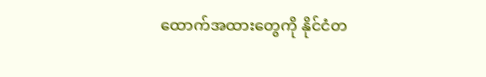ထောက်အထားတွေကို နိုင်ငံတ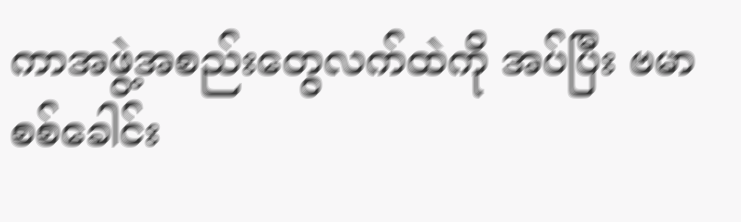ကာအဖွဲ့အစည်းတွေလက်ထဲကို အပ်ပြီး ဗမာစစ်ခေါင်း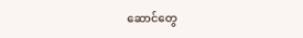ဆောင်တွေ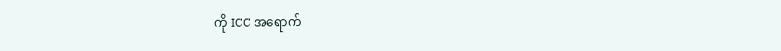ကို ICC အရောက်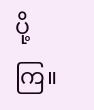ပို့ကြ။